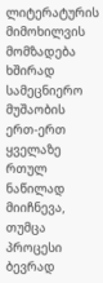ლიტერატურის მიმოხილვის მომზადება ხშირად სამეცნიერო მუშაობის ერთ-ერთ ყველაზე რთულ ნაწილად მიიჩნევა, თუმცა პროცესი ბევრად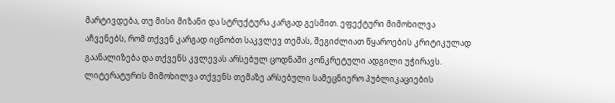მარტივდება, თუ მისი მიზანი და სტრუქტურა კარგად გესმით. ეფექტური მიმოხილვა აჩვენებს, რომ თქვენ კარგად იცნობთ საკვლევ თემას, შეგიძლიათ წყაროების კრიტიკულად გაანალიზება და თქვენს კვლევას არსებულ ცოდნაში კონკრეტული ადგილი უჭირავს.
ლიტერატურის მიმოხილვა თქვენს თემაზე არსებული სამეცნიერო პუბლიკაციების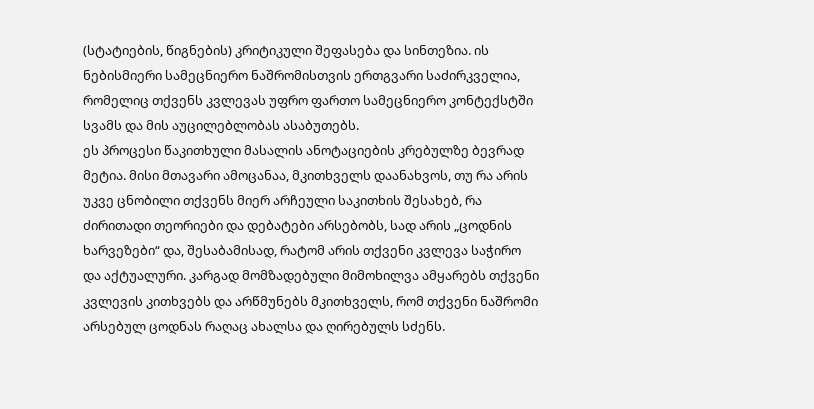(სტატიების, წიგნების) კრიტიკული შეფასება და სინთეზია. ის ნებისმიერი სამეცნიერო ნაშრომისთვის ერთგვარი საძირკველია, რომელიც თქვენს კვლევას უფრო ფართო სამეცნიერო კონტექსტში სვამს და მის აუცილებლობას ასაბუთებს.
ეს პროცესი წაკითხული მასალის ანოტაციების კრებულზე ბევრად მეტია. მისი მთავარი ამოცანაა, მკითხველს დაანახვოს, თუ რა არის უკვე ცნობილი თქვენს მიერ არჩეული საკითხის შესახებ, რა ძირითადი თეორიები და დებატები არსებობს, სად არის „ცოდნის ხარვეზები“ და, შესაბამისად, რატომ არის თქვენი კვლევა საჭირო და აქტუალური. კარგად მომზადებული მიმოხილვა ამყარებს თქვენი კვლევის კითხვებს და არწმუნებს მკითხველს, რომ თქვენი ნაშრომი არსებულ ცოდნას რაღაც ახალსა და ღირებულს სძენს.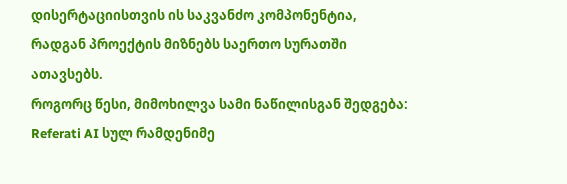დისერტაციისთვის ის საკვანძო კომპონენტია, რადგან პროექტის მიზნებს საერთო სურათში ათავსებს.
როგორც წესი, მიმოხილვა სამი ნაწილისგან შედგება:
Referati AI სულ რამდენიმე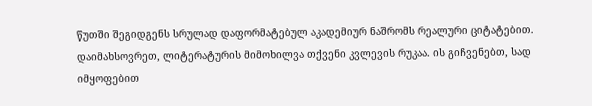წუთში შეგიდგენს სრულად დაფორმატებულ აკადემიურ ნაშრომს რეალური ციტატებით.
დაიმახსოვრეთ, ლიტერატურის მიმოხილვა თქვენი კვლევის რუკაა. ის გიჩვენებთ, სად იმყოფებით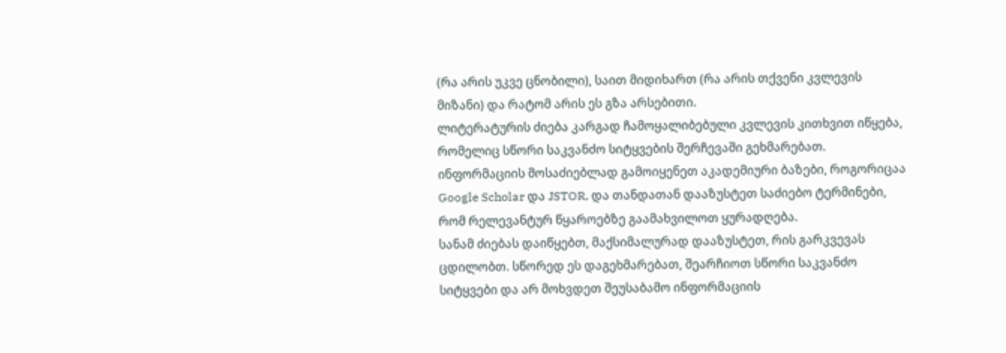(რა არის უკვე ცნობილი), საით მიდიხართ (რა არის თქვენი კვლევის მიზანი) და რატომ არის ეს გზა არსებითი.
ლიტერატურის ძიება კარგად ჩამოყალიბებული კვლევის კითხვით იწყება, რომელიც სწორი საკვანძო სიტყვების შერჩევაში გეხმარებათ. ინფორმაციის მოსაძიებლად გამოიყენეთ აკადემიური ბაზები, როგორიცაა Google Scholar და JSTOR, და თანდათან დააზუსტეთ საძიებო ტერმინები, რომ რელევანტურ წყაროებზე გაამახვილოთ ყურადღება.
სანამ ძიებას დაიწყებთ, მაქსიმალურად დააზუსტეთ, რის გარკვევას ცდილობთ. სწორედ ეს დაგეხმარებათ, შეარჩიოთ სწორი საკვანძო სიტყვები და არ მოხვდეთ შეუსაბამო ინფორმაციის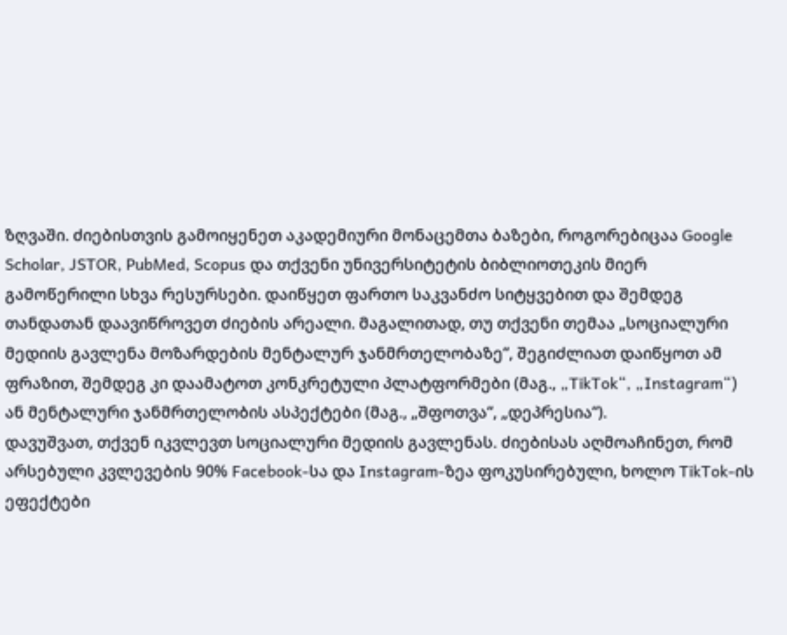ზღვაში. ძიებისთვის გამოიყენეთ აკადემიური მონაცემთა ბაზები, როგორებიცაა Google Scholar, JSTOR, PubMed, Scopus და თქვენი უნივერსიტეტის ბიბლიოთეკის მიერ გამოწერილი სხვა რესურსები. დაიწყეთ ფართო საკვანძო სიტყვებით და შემდეგ თანდათან დაავიწროვეთ ძიების არეალი. მაგალითად, თუ თქვენი თემაა „სოციალური მედიის გავლენა მოზარდების მენტალურ ჯანმრთელობაზე“, შეგიძლიათ დაიწყოთ ამ ფრაზით, შემდეგ კი დაამატოთ კონკრეტული პლატფორმები (მაგ., „TikTok“, „Instagram“) ან მენტალური ჯანმრთელობის ასპექტები (მაგ., „შფოთვა“, „დეპრესია“).
დავუშვათ, თქვენ იკვლევთ სოციალური მედიის გავლენას. ძიებისას აღმოაჩინეთ, რომ არსებული კვლევების 90% Facebook-სა და Instagram-ზეა ფოკუსირებული, ხოლო TikTok-ის ეფექტები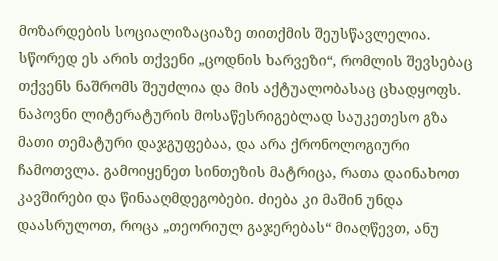მოზარდების სოციალიზაციაზე თითქმის შეუსწავლელია. სწორედ ეს არის თქვენი „ცოდნის ხარვეზი“, რომლის შევსებაც თქვენს ნაშრომს შეუძლია და მის აქტუალობასაც ცხადყოფს.
ნაპოვნი ლიტერატურის მოსაწესრიგებლად საუკეთესო გზა მათი თემატური დაჯგუფებაა, და არა ქრონოლოგიური ჩამოთვლა. გამოიყენეთ სინთეზის მატრიცა, რათა დაინახოთ კავშირები და წინააღმდეგობები. ძიება კი მაშინ უნდა დაასრულოთ, როცა „თეორიულ გაჯერებას“ მიაღწევთ, ანუ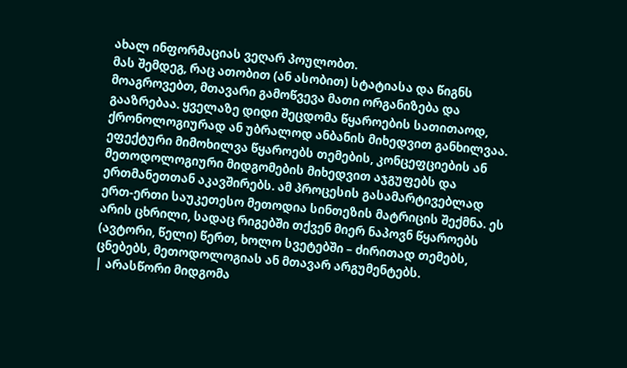ახალ ინფორმაციას ვეღარ პოულობთ.
მას შემდეგ, რაც ათობით (ან ასობით) სტატიასა და წიგნს მოაგროვებთ, მთავარი გამოწვევა მათი ორგანიზება და გააზრებაა. ყველაზე დიდი შეცდომა წყაროების სათითაოდ, ქრონოლოგიურად ან უბრალოდ ანბანის მიხედვით განხილვაა. ეფექტური მიმოხილვა წყაროებს თემების, კონცეფციების ან მეთოდოლოგიური მიდგომების მიხედვით აჯგუფებს და ერთმანეთთან აკავშირებს. ამ პროცესის გასამარტივებლად ერთ-ერთი საუკეთესო მეთოდია სინთეზის მატრიცის შექმნა. ეს არის ცხრილი, სადაც რიგებში თქვენ მიერ ნაპოვნ წყაროებს (ავტორი, წელი) წერთ, ხოლო სვეტებში – ძირითად თემებს, ცნებებს, მეთოდოლოგიას ან მთავარ არგუმენტებს.
| არასწორი მიდგომა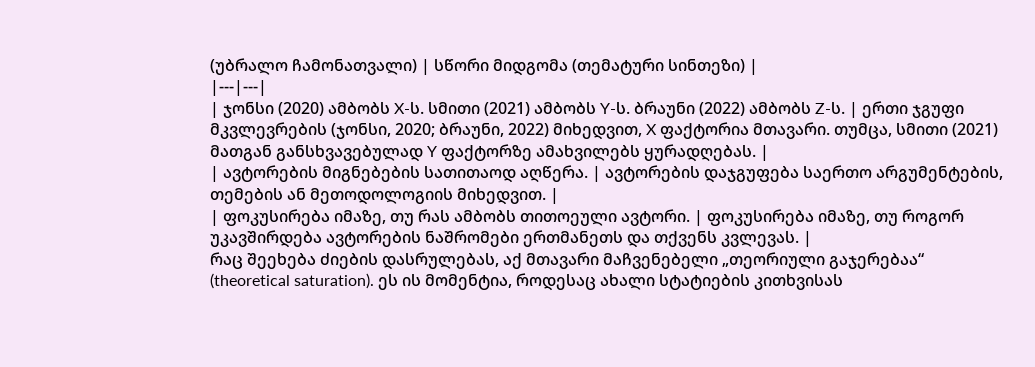(უბრალო ჩამონათვალი) | სწორი მიდგომა (თემატური სინთეზი) |
|---|---|
| ჯონსი (2020) ამბობს X-ს. სმითი (2021) ამბობს Y-ს. ბრაუნი (2022) ამბობს Z-ს. | ერთი ჯგუფი მკვლევრების (ჯონსი, 2020; ბრაუნი, 2022) მიხედვით, X ფაქტორია მთავარი. თუმცა, სმითი (2021) მათგან განსხვავებულად Y ფაქტორზე ამახვილებს ყურადღებას. |
| ავტორების მიგნებების სათითაოდ აღწერა. | ავტორების დაჯგუფება საერთო არგუმენტების, თემების ან მეთოდოლოგიის მიხედვით. |
| ფოკუსირება იმაზე, თუ რას ამბობს თითოეული ავტორი. | ფოკუსირება იმაზე, თუ როგორ უკავშირდება ავტორების ნაშრომები ერთმანეთს და თქვენს კვლევას. |
რაც შეეხება ძიების დასრულებას, აქ მთავარი მაჩვენებელი „თეორიული გაჯერებაა“ (theoretical saturation). ეს ის მომენტია, როდესაც ახალი სტატიების კითხვისას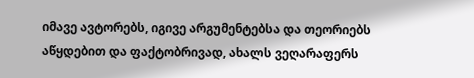იმავე ავტორებს, იგივე არგუმენტებსა და თეორიებს აწყდებით და ფაქტობრივად, ახალს ვეღარაფერს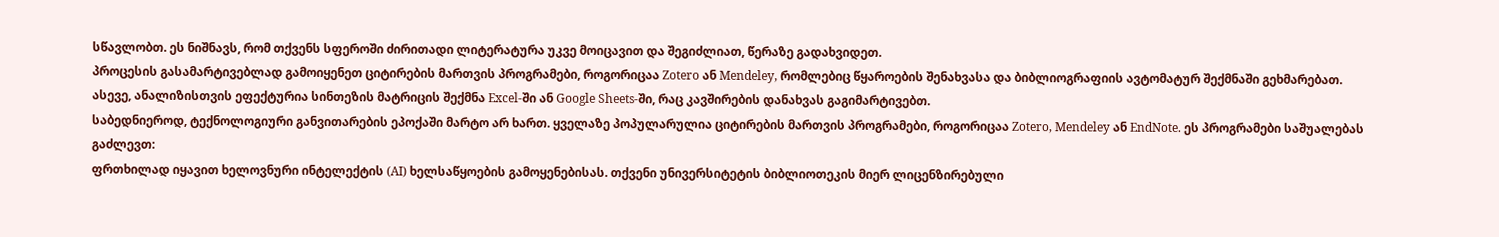სწავლობთ. ეს ნიშნავს, რომ თქვენს სფეროში ძირითადი ლიტერატურა უკვე მოიცავით და შეგიძლიათ, წერაზე გადახვიდეთ.
პროცესის გასამარტივებლად გამოიყენეთ ციტირების მართვის პროგრამები, როგორიცაა Zotero ან Mendeley, რომლებიც წყაროების შენახვასა და ბიბლიოგრაფიის ავტომატურ შექმნაში გეხმარებათ. ასევე, ანალიზისთვის ეფექტურია სინთეზის მატრიცის შექმნა Excel-ში ან Google Sheets-ში, რაც კავშირების დანახვას გაგიმარტივებთ.
საბედნიეროდ, ტექნოლოგიური განვითარების ეპოქაში მარტო არ ხართ. ყველაზე პოპულარულია ციტირების მართვის პროგრამები, როგორიცაა Zotero, Mendeley ან EndNote. ეს პროგრამები საშუალებას გაძლევთ:
ფრთხილად იყავით ხელოვნური ინტელექტის (AI) ხელსაწყოების გამოყენებისას. თქვენი უნივერსიტეტის ბიბლიოთეკის მიერ ლიცენზირებული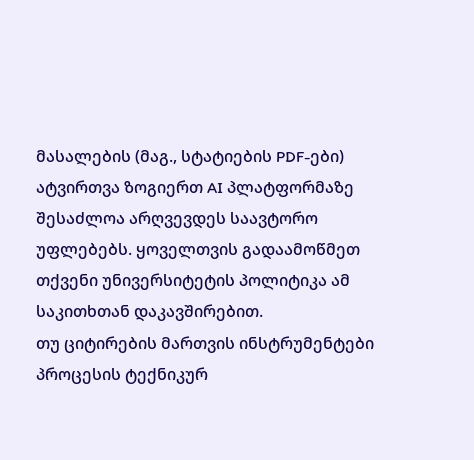მასალების (მაგ., სტატიების PDF-ები) ატვირთვა ზოგიერთ AI პლატფორმაზე შესაძლოა არღვევდეს საავტორო უფლებებს. ყოველთვის გადაამოწმეთ თქვენი უნივერსიტეტის პოლიტიკა ამ საკითხთან დაკავშირებით.
თუ ციტირების მართვის ინსტრუმენტები პროცესის ტექნიკურ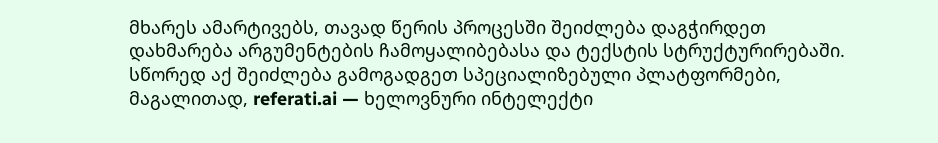მხარეს ამარტივებს, თავად წერის პროცესში შეიძლება დაგჭირდეთ დახმარება არგუმენტების ჩამოყალიბებასა და ტექსტის სტრუქტურირებაში. სწორედ აქ შეიძლება გამოგადგეთ სპეციალიზებული პლატფორმები, მაგალითად, referati.ai — ხელოვნური ინტელექტი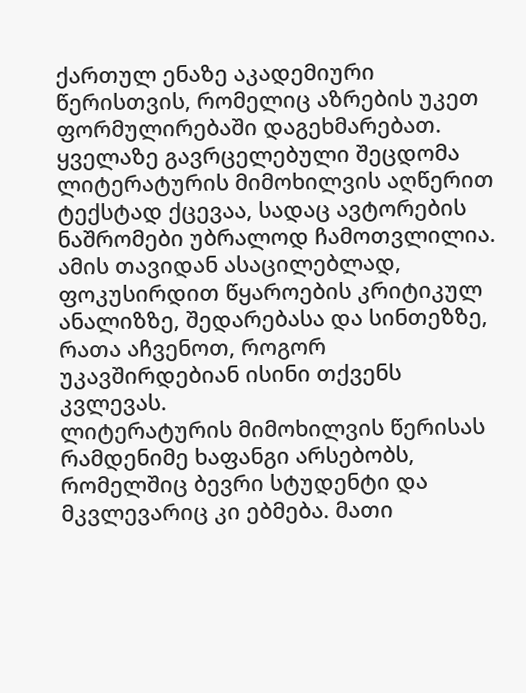ქართულ ენაზე აკადემიური წერისთვის, რომელიც აზრების უკეთ ფორმულირებაში დაგეხმარებათ.
ყველაზე გავრცელებული შეცდომა ლიტერატურის მიმოხილვის აღწერით ტექსტად ქცევაა, სადაც ავტორების ნაშრომები უბრალოდ ჩამოთვლილია. ამის თავიდან ასაცილებლად, ფოკუსირდით წყაროების კრიტიკულ ანალიზზე, შედარებასა და სინთეზზე, რათა აჩვენოთ, როგორ უკავშირდებიან ისინი თქვენს კვლევას.
ლიტერატურის მიმოხილვის წერისას რამდენიმე ხაფანგი არსებობს, რომელშიც ბევრი სტუდენტი და მკვლევარიც კი ებმება. მათი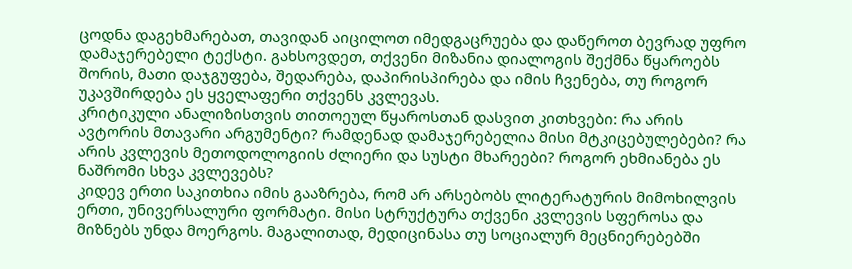ცოდნა დაგეხმარებათ, თავიდან აიცილოთ იმედგაცრუება და დაწეროთ ბევრად უფრო დამაჯერებელი ტექსტი. გახსოვდეთ, თქვენი მიზანია დიალოგის შექმნა წყაროებს შორის, მათი დაჯგუფება, შედარება, დაპირისპირება და იმის ჩვენება, თუ როგორ უკავშირდება ეს ყველაფერი თქვენს კვლევას.
კრიტიკული ანალიზისთვის თითოეულ წყაროსთან დასვით კითხვები: რა არის ავტორის მთავარი არგუმენტი? რამდენად დამაჯერებელია მისი მტკიცებულებები? რა არის კვლევის მეთოდოლოგიის ძლიერი და სუსტი მხარეები? როგორ ეხმიანება ეს ნაშრომი სხვა კვლევებს?
კიდევ ერთი საკითხია იმის გააზრება, რომ არ არსებობს ლიტერატურის მიმოხილვის ერთი, უნივერსალური ფორმატი. მისი სტრუქტურა თქვენი კვლევის სფეროსა და მიზნებს უნდა მოერგოს. მაგალითად, მედიცინასა თუ სოციალურ მეცნიერებებში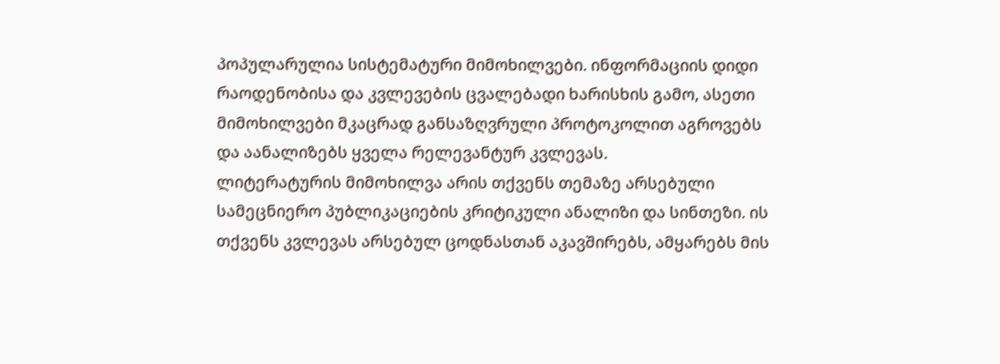პოპულარულია სისტემატური მიმოხილვები. ინფორმაციის დიდი რაოდენობისა და კვლევების ცვალებადი ხარისხის გამო, ასეთი მიმოხილვები მკაცრად განსაზღვრული პროტოკოლით აგროვებს და აანალიზებს ყველა რელევანტურ კვლევას.
ლიტერატურის მიმოხილვა არის თქვენს თემაზე არსებული სამეცნიერო პუბლიკაციების კრიტიკული ანალიზი და სინთეზი. ის თქვენს კვლევას არსებულ ცოდნასთან აკავშირებს, ამყარებს მის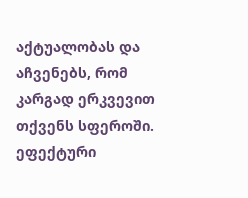აქტუალობას და აჩვენებს, რომ კარგად ერკვევით თქვენს სფეროში.
ეფექტური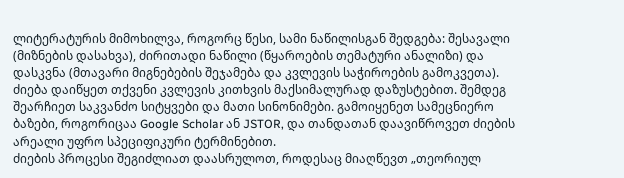ლიტერატურის მიმოხილვა, როგორც წესი, სამი ნაწილისგან შედგება: შესავალი (მიზნების დასახვა), ძირითადი ნაწილი (წყაროების თემატური ანალიზი) და დასკვნა (მთავარი მიგნებების შეჯამება და კვლევის საჭიროების გამოკვეთა).
ძიება დაიწყეთ თქვენი კვლევის კითხვის მაქსიმალურად დაზუსტებით. შემდეგ შეარჩიეთ საკვანძო სიტყვები და მათი სინონიმები. გამოიყენეთ სამეცნიერო ბაზები, როგორიცაა Google Scholar ან JSTOR, და თანდათან დაავიწროვეთ ძიების არეალი უფრო სპეციფიკური ტერმინებით.
ძიების პროცესი შეგიძლიათ დაასრულოთ, როდესაც მიაღწევთ „თეორიულ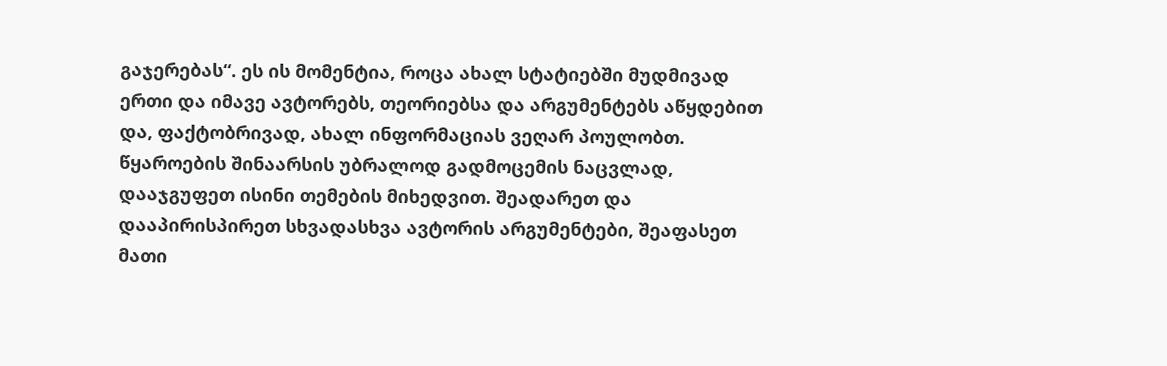გაჯერებას“. ეს ის მომენტია, როცა ახალ სტატიებში მუდმივად ერთი და იმავე ავტორებს, თეორიებსა და არგუმენტებს აწყდებით და, ფაქტობრივად, ახალ ინფორმაციას ვეღარ პოულობთ.
წყაროების შინაარსის უბრალოდ გადმოცემის ნაცვლად, დააჯგუფეთ ისინი თემების მიხედვით. შეადარეთ და დააპირისპირეთ სხვადასხვა ავტორის არგუმენტები, შეაფასეთ მათი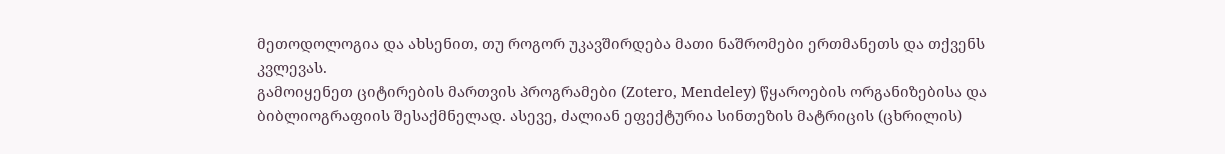მეთოდოლოგია და ახსენით, თუ როგორ უკავშირდება მათი ნაშრომები ერთმანეთს და თქვენს კვლევას.
გამოიყენეთ ციტირების მართვის პროგრამები (Zotero, Mendeley) წყაროების ორგანიზებისა და ბიბლიოგრაფიის შესაქმნელად. ასევე, ძალიან ეფექტურია სინთეზის მატრიცის (ცხრილის)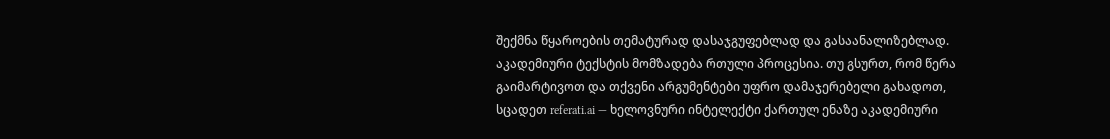შექმნა წყაროების თემატურად დასაჯგუფებლად და გასაანალიზებლად.
აკადემიური ტექსტის მომზადება რთული პროცესია. თუ გსურთ, რომ წერა გაიმარტივოთ და თქვენი არგუმენტები უფრო დამაჯერებელი გახადოთ, სცადეთ referati.ai — ხელოვნური ინტელექტი ქართულ ენაზე აკადემიური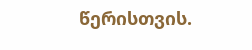წერისთვის.